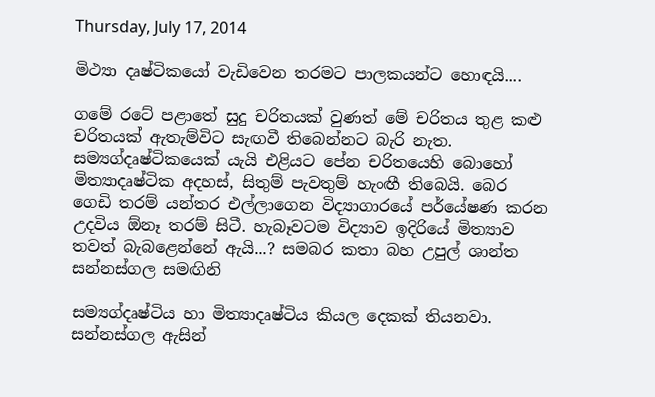Thursday, July 17, 2014

මිථ්‍යා දෘෂ්ටිකයෝ වැඩිවෙන තරමට පාලකයන්ට හොඳයි....

ගමේ රටේ පළාතේ සුදු චරිතයක් වුණත් මේ චරිතය තුළ කළු චරිතයක් ඇතැම්විට සැඟවී තිබෙන්නට බැරි නැත. සම්‍යග්දෘෂ්ටිකයෙක් යැයි එළියට පේන චරිතයෙහි බොහෝ මිත්‍යාදෘෂ්ටික අදහස්, සිතුම් පැවතුම් හැංඟී තිබෙයි. බෙර ගෙඩි තරම් යන්තර එල්ලාගෙන විද්‍යාගාරයේ පර්යේෂණ කරන උදවිය ඕනෑ තරම් සිටී. හැබෑවටම විද්‍යාව ඉදිරියේ මිත්‍යාව තවත් බැබළෙන්නේ ඇයි...? සමබර කතා බහ උපුල් ශාන්ත සන්නස්ගල සමඟිනි

සම්‍යග්දෘෂ්ටිය හා මිත්‍යාදෘෂ්ටිය කියල දෙකක් තියනවා. සන්නස්ගල ඇසින්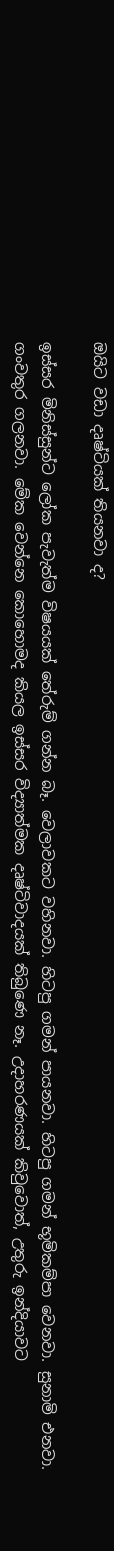ඔයිට වඩා දෘෂ්ටියක් තියනවා ද?

ඉස්සර මිනිස්සුන්ට ලෝක පැවැත්ම විෂයයක් තේරුම් ගන්න බෑ. වෙලාවකට වහිනවා. හිටපු ගමන් පායනවා. හිටපු ගමන් භූමිකම්පා වෙනවා. සුනාමි එනවා. ගංවතුර ගලනවා. මේක වෙන්නෙ කොහොමද කියල ඉස්සර විද්‍යාත්මක දෘෂ්ටිවාදයක් තිබුණෙ නෑ. උදාහරණයක් කිවුවොත්, උතුරු ඉන්දියාවට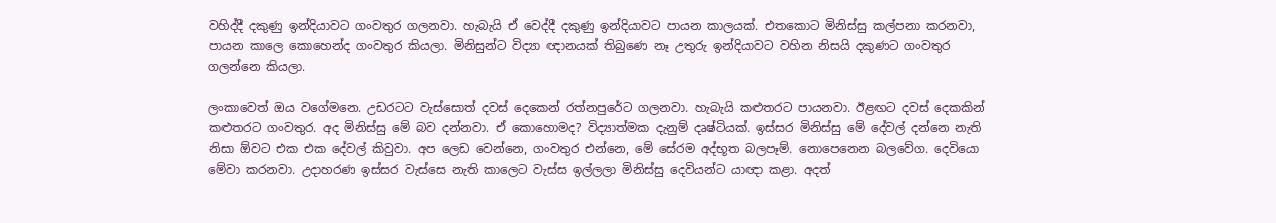වහිද්දී දකුණු ඉන්දියාවට ගංවතුර ගලනවා. හැබැයි ඒ වෙද්දී දකුණු ඉන්දියාවට පායන කාලයක්. එතකොට මිනිස්සු කල්පනා කරනවා, පායන කාලෙ කොහෙන්ද ගංවතුර කියලා. මිනිසුන්ට විද්‍යා ඥානයක් තිබුණෙ නෑ උතුරු ඉන්දියාවට වහින නිසයි දකුණට ගංවතුර ගලන්නෙ කියලා.

ලංකාවෙත් ඔය වගේමනෙ. උඩරටට වැස්සොත් දවස් දෙකෙන් රත්නපුරේට ගලනවා. හැබැයි කළුතරට පායනවා. ඊළඟට දවස් දෙකකින් කළුතරට ගංවතුර. අද මිනිස්සු මේ බව දන්නවා. ඒ කොහොමද? විද්‍යාත්මක දැනුම් දෘෂ්ටියක්. ඉස්සර මිනිස්සු මේ දේවල් දන්නෙ නැති නිසා ඕවට එක එක දේවල් කිවුවා. අප ලෙඩ වෙන්නෙ, ගංවතුර එන්නෙ, මේ සේරම අද්භූත බලපෑම්. නොපෙනෙන බලවේග. දෙවියො මේවා කරනවා. උදාහරණ ඉස්සර වැස්සෙ නැති කාලෙට වැස්ස ඉල්ලලා මිනිස්සු දෙවියන්ට යාඥා කළා. අදත්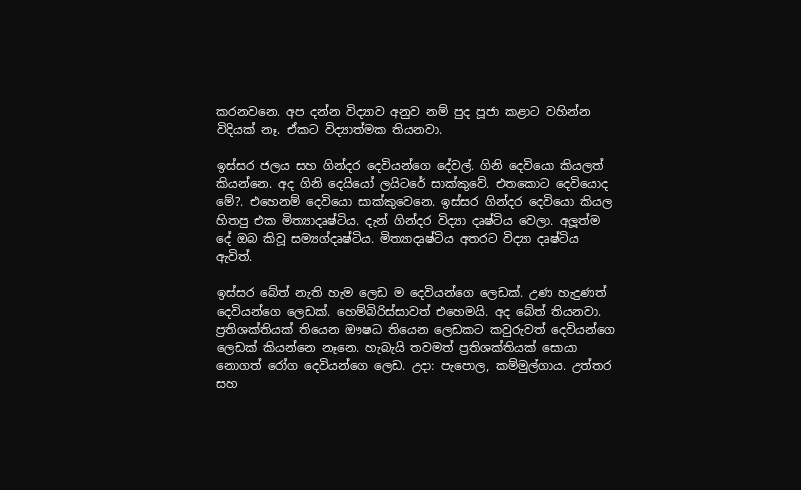කරනවනෙ. අප දන්න විද්‍යාව අනුව නම් පුද පූජා කළාට වහින්න විදියක් නෑ. ඒකට විද්‍යාත්මක තියනවා.

ඉස්සර ජලය සහ ගින්දර දෙවියන්ගෙ දේවල්. ගිනි දෙවියො කියලත් කියන්නෙ. අද ගිනි දෙයියෝ ලයිටරේ සාක්කුවේ. එතකොට දෙවියොද මේ?. එහෙනම් දෙවියො සාක්කුවෙනෙ. ඉස්සර ගින්දර දෙවියො කියල හිතපු එක මිත්‍යාදෘෂ්ටිය. දැන් ගින්දර විද්‍යා දෘෂ්ටිය වෙලා. අලූත්ම දේ ඔබ කිවූ සම්‍යග්දෘෂ්ටිය. මිත්‍යාදෘෂ්ටිය අතරට විද්‍යා දෘෂ්ටිය ඇවිත්.

ඉස්සර බේත් නැති හැම ලෙඩ ම දෙවියන්ගෙ ලෙඩක්. උණ හැදුණත් දෙවියන්ගෙ ලෙඩක්. හෙම්බිරිස්සාවත් එහෙමයි. අද බේත් තියනවා. ප්‍රතිශක්තියක් තියෙන ඖෂධ තියෙන ලෙඩකට කවුරුවත් දෙවියන්ගෙ ලෙඩක් කියන්නෙ නෑනෙ. හැබැයි තවමත් ප්‍රතිශක්තියක් සොයා නොගත් රෝග දෙවියන්ගෙ ලෙඩ. උදා: පැපොල, කම්මුල්ගාය. උත්තර සහ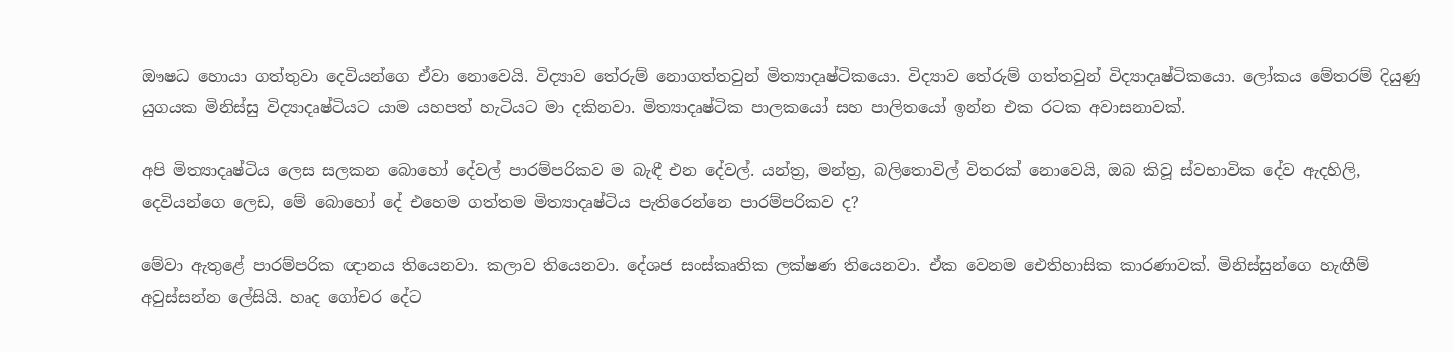ඖෂධ හොයා ගත්තුවා දෙවියන්ගෙ ඒවා නොවෙයි. විද්‍යාව තේරුම් නොගත්තවුන් මිත්‍යාදෘෂ්ටිකයො. විද්‍යාව තේරුම් ගත්තවුන් විද්‍යාදෘෂ්ටිකයො. ලෝකය මේතරම් දියුණු යුගයක මිනිස්සු විද්‍යාදෘෂ්ටියට යාම යහපත් හැටියට මා දකිනවා. මිත්‍යාදෘෂ්ටික පාලකයෝ සහ පාලිතයෝ ඉන්න එක රටක අවාසනාවක්.

අපි මිත්‍යාදෘෂ්ටිය ලෙස සලකන බොහෝ දේවල් පාරම්පරිකව ම බැඳී එන දේවල්. යන්ත්‍ර, මන්ත්‍ර, බලිතොවිල් විතරක් නොවෙයි, ඔබ කිවූ ස්වභාවික දේව ඇදහිලි, දෙවියන්ගෙ ලෙඩ, මේ බොහෝ දේ එහෙම ගත්තම මිත්‍යාදෘෂ්ටිය පැතිරෙන්නෙ පාරම්පරිකව ද?

මේවා ඇතුළේ පාරම්පරික ඥානය තියෙනවා. කලාව තියෙනවා. දේශජ සංස්කෘතික ලක්ෂණ තියෙනවා. ඒක වෙනම ඓතිහාසික කාරණාවක්. මිනිස්සුන්ගෙ හැඟීම් අවුස්සන්න ලේසියි. හෘද ගෝචර දේට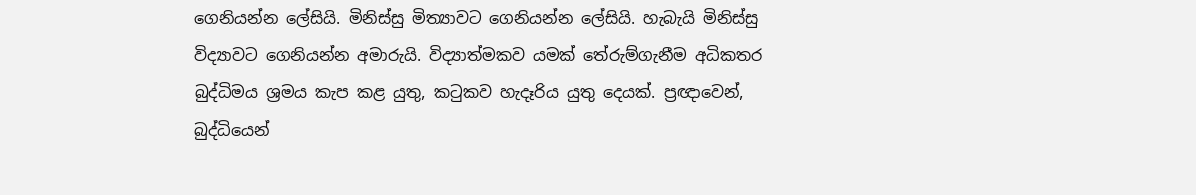ගෙනියන්න ලේසියි. මිනිස්සු මිත්‍යාවට ගෙනියන්න ලේසියි. හැබැයි මිනිස්සු විද්‍යාවට ගෙනියන්න අමාරුයි. විද්‍යාත්මකව යමක් තේරුම්ගැනීම අධිකතර බුද්ධිමය ශ්‍රමය කැප කළ යුතු, කටුකව හැදෑරිය යුතු දෙයක්. ප්‍රඥාවෙන්, බුද්ධියෙන්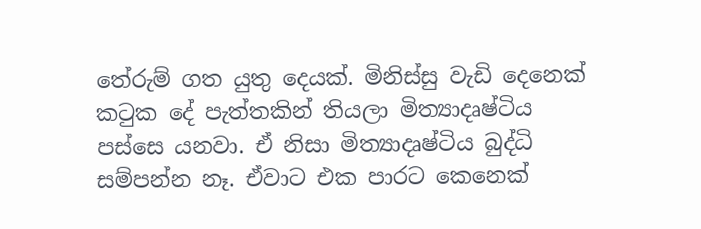තේරුම් ගත යුතු දෙයක්. මිනිස්සු වැඩි දෙනෙක් කටුක දේ පැත්තකින් තියලා මිත්‍යාදෘෂ්ටිය පස්සෙ යනවා. ඒ නිසා මිත්‍යාදෘෂ්ටිය බුද්ධි සම්පන්න නෑ. ඒවාට එක පාරට කෙනෙක්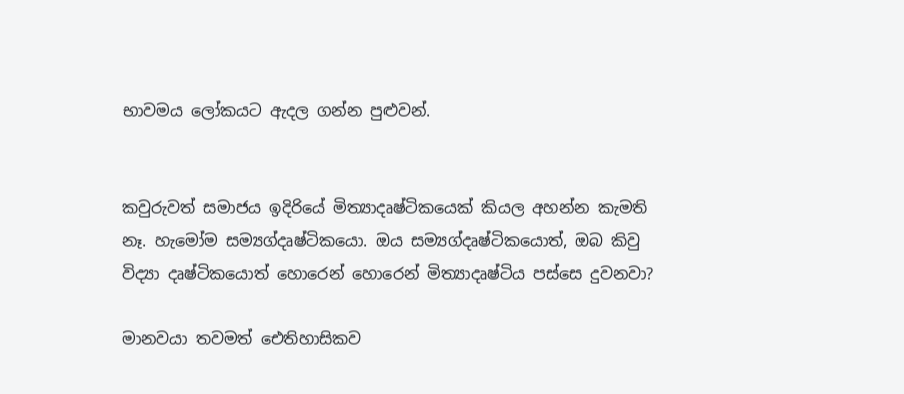භාවමය ලෝකයට ඇදල ගන්න පුළුවන්.


කවුරුවත් සමාජය ඉදිරියේ මිත්‍යාදෘෂ්ටිකයෙක් කියල අහන්න කැමති නෑ. හැමෝම සම්‍යග්දෘෂ්ටිකයො. ඔය සම්‍යග්දෘෂ්ටිකයොත්, ඔබ කිවු විද්‍යා දෘෂ්ටිකයොත් හොරෙන් හොරෙන් මිත්‍යාදෘෂ්ටිය පස්සෙ දුවනවා?

මානවයා තවමත් ඓතිහාසිකව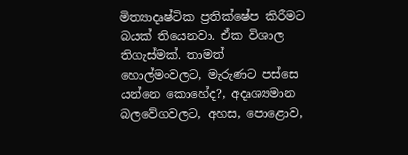මිත්‍යාදෘෂ්ටික ප්‍රතික්ෂේප කිරීමට බයක් තියෙනවා. ඒක විශාල තිගැස්මක්. තාමත් හොල්මංවලට, මැරුණට පස්සෙ යන්නෙ කොහේද?, අදෘශ්‍යමාන බලවේගවලට, අහස, පොළොව,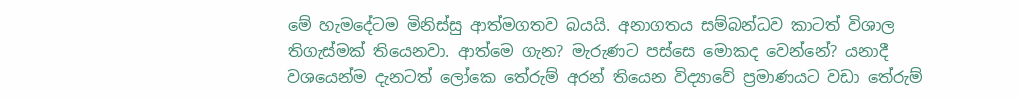මේ හැමදේටම මිනිස්සු ආත්මගතව බයයි. අනාගතය සම්බන්ධව කාටත් විශාල තිගැස්මක් තියෙනවා. ආත්මෙ ගැන? මැරුණට පස්සෙ මොකද වෙන්නේ? යනාදී වශයෙන්ම දැනටත් ලෝකෙ තේරුම් අරන් තියෙන විද්‍යාවේ ප්‍රමාණයට වඩා තේරුම්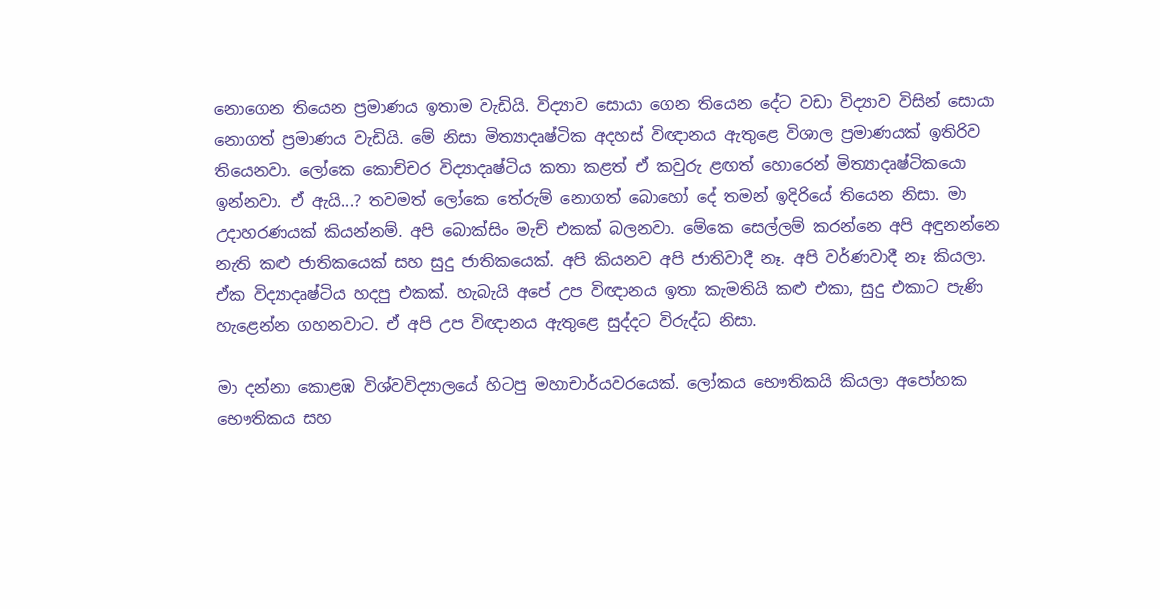නොගෙන තියෙන ප්‍රමාණය ඉතාම වැඩියි. විද්‍යාව සොයා ගෙන තියෙන දේට වඩා විද්‍යාව විසින් සොයා නොගත් ප්‍රමාණය වැඩියි. මේ නිසා මිත්‍යාදෘෂ්ටික අදහස් විඥානය ඇතුළෙ විශාල ප්‍රමාණයක් ඉතිරිව තියෙනවා. ලෝකෙ කොච්චර විද්‍යාදෘෂ්ටිය කතා කළත් ඒ කවුරු ළඟත් හොරෙන් මිත්‍යාදෘෂ්ටිකයො ඉන්නවා. ඒ ඇයි...? තවමත් ලෝකෙ තේරුම් නොගත් බොහෝ දේ තමන් ඉදිරියේ තියෙන නිසා. මා උදාහරණයක් කියන්නම්. අපි බොක්සිං මැච් එකක් බලනවා. මේකෙ සෙල්ලම් කරන්නෙ අපි අඳුනන්නෙ නැති කළු ජාතිකයෙක් සහ සුදු ජාතිකයෙක්. අපි කියනව අපි ජාතිවාදී නෑ. අපි වර්ණවාදී නෑ කියලා. ඒක විද්‍යාදෘෂ්ටිය හදපු එකක්. හැබැයි අපේ උප විඥානය ඉතා කැමතියි කළු එකා, සුදු එකාට පැණි හැළෙන්න ගහනවාට. ඒ අපි උප විඥානය ඇතුළෙ සුද්දට විරුද්ධ නිසා.

මා දන්නා කොළඹ විශ්වවිද්‍යාලයේ හිටපු මහාචාර්යවරයෙක්. ලෝකය භෞතිකයි කියලා අපෝහක භෞතිකය සහ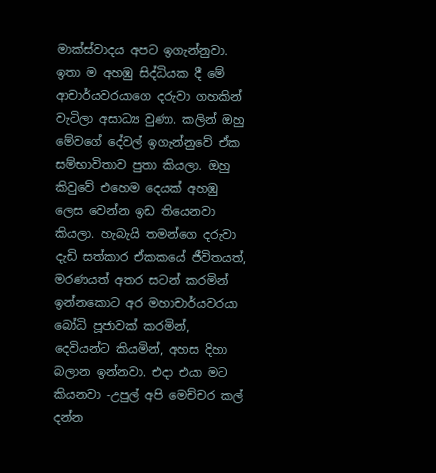මාක්ස්වාදය අපට ඉගැන්නුවා. ඉතා ම අහඹු සිද්ධියක දී මේ ආචාර්යවරයාගෙ දරුවා ගහකින් වැටිලා අසාධ්‍ය වුණා. කලින් ඔහු මේවගේ දේවල් ඉගැන්නුවේ ඒක සම්භාවිතාව පුතා කියලා. ඔහු කිවුවේ එහෙම දෙයක් අහඹු ලෙස වෙන්න ඉඩ තියෙනවා කියලා. හැබැයි තමන්ගෙ දරුවා දැඩි සත්කාර ඒකකයේ ජීවිතයත්, මරණයත් අතර සටන් කරමින් ඉන්නකොට අර මහාචාර්යවරයා බෝධි පූජාවක් කරමින්, දෙවියන්ට කියමින්, අහස දිහා බලාන ඉන්නවා. එදා එයා මට කියනවා -උපුල් අපි මෙච්චර කල් දන්න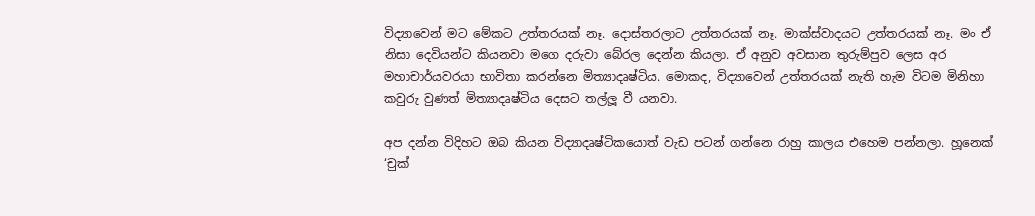විද්‍යාවෙන් මට මේකට උත්තරයක් නෑ. දොස්තරලාට උත්තරයක් නෑ. මාක්ස්වාදයට උත්තරයක් නෑ. මං ඒ නිසා දෙවියන්ට කියනවා මගෙ දරුවා බේරල දෙන්න කියලා. ඒ අනුව අවසාන තුරුම්පුව ලෙස අර මහාචාර්යවරයා භාවිතා කරන්නෙ මිත්‍යාදෘෂ්ටිය. මොකද, විද්‍යාවෙන් උත්තරයක් නැති හැම විටම මිනිහා කවුරු වුණත් මිත්‍යාදෘෂ්ටිය දෙසට තල්ලූ වී යනවා.

අප දන්න විදිහට ඔබ කියන විද්‍යාදෘෂ්ටිකයොත් වැඩ පටන් ගන්නෙ රාහු කාලය එහෙම පන්නලා. හූනෙක් ‘චුක්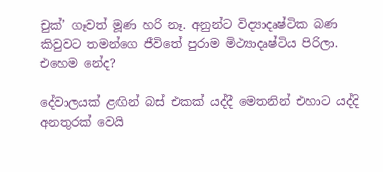චුක්’ ගෑවත් මූණ හරි නෑ. අනුන්ට විද්‍යාදෘෂ්ටික බණ කිවුවට තමන්ගෙ ජීවිතේ පුරාම මිථ්‍යාදෘෂ්ටිය පිරිලා. එහෙම නේද?

දේවාලයක් ළඟින් බස් එකක් යද්දී මෙතනින් එහාට යද්දි අනතුරක් වෙයි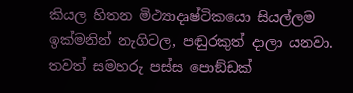කියල හිතන මිථ්‍යාදෘෂ්ටිකයො සියල්ලම ඉක්මනින් නැගිටල, පඬුරකුත් දාලා යනවා. තවත් සමහරු පස්ස පොඞ්ඩක්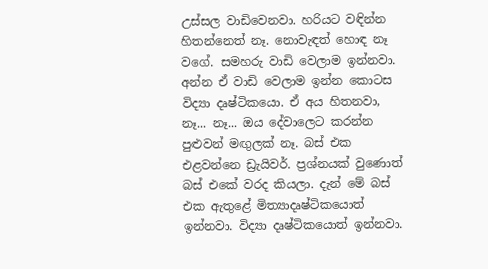උස්සල වාඩිවෙනවා. හරියට වඳින්න හිතන්නෙත් නෑ. නොවැඳත් හොඳ නෑ වගේ. සමහරු වාඩි වෙලාම ඉන්නවා. අන්න ඒ වාඩි වෙලාම ඉන්න කොටස විද්‍යා දෘෂ්ටිකයො. ඒ අය හිතනවා, නෑ... නෑ... ඔය දේවාලෙට කරන්න පුළුවන් මඟුලක් නෑ. බස් එක එළවන්නෙ ඩ්‍රැයිවර්. ප්‍රශ්නයක් වුණොත් බස් එකේ වරද කියලා. දැන් මේ බස් එක ඇතුළේ මිත්‍යාදෘෂ්ටිකයොත් ඉන්නවා. විද්‍යා දෘෂ්ටිකයොත් ඉන්නවා.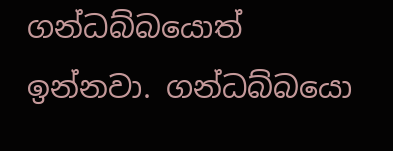ගන්ධබ්බයොත් ඉන්නවා. ගන්ධබ්බයො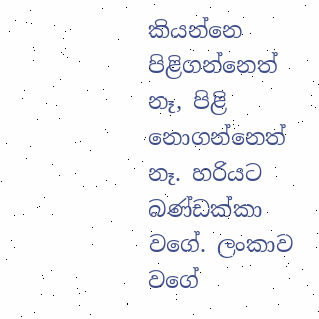කියන්නෙ පිළිගන්නෙත් නෑ, පිළි නොගන්නෙත් නෑ. හරියට බණ්ඩක්කා වගේ. ලංකාව වගේ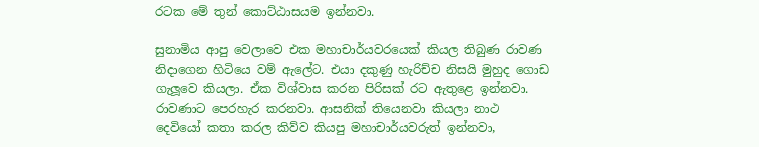රටක මේ තුන් කොට්ඨාසයම ඉන්නවා.

සුනාමිය ආපු වෙලාවෙ එක මහාචාර්යවරයෙක් කියල තිබුණ රාවණ නිදාගෙන හිටියෙ වම් ඇලේට. එයා දකුණු හැරිච්ච නිසයි මුහුද ගොඩ ගැලූවෙ කියලා. ඒක විශ්වාස කරන පිරිසක් රට ඇතුළෙ ඉන්නවා. රාවණාට පෙරහැර කරනවා. ආසනික් තියෙනවා කියලා නාථ දෙවියෝ කතා කරල කිව්ව කියපු මහාචාර්යවරුත් ඉන්නවා,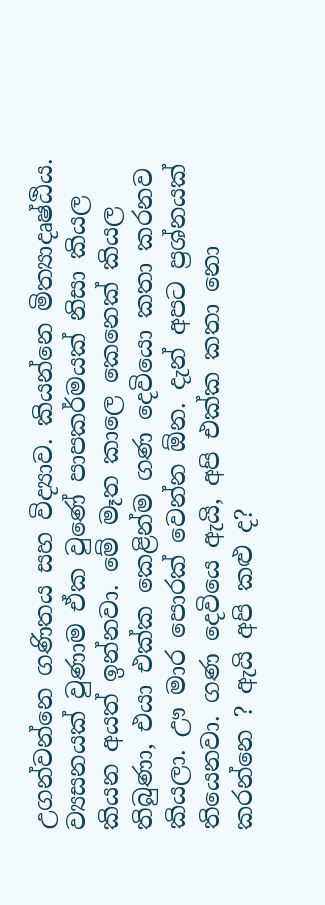උගන්වන්නෙ ගණිතය සහ විද්‍යාව. කියන්නෙ මිත්‍යාදෘෂ්ඨිය. ව්‍යසනයක් වුණාම ඒක වුණේ පාපකර්මයක් නිසා කියල කියන අයත් ඉන්නවා. මේ මෑත කාලෙ කෙනෙක් කියල තිබුණා, එයා එක්ක කෙළින්ම ගණ දෙවියො කතා කරනව කියලා. ඌ මාර පොරක් වෙන්න ඕන. දැන් අපට ප්‍රශ්නයක් තියෙනවා. ගණ දෙවියෙ ඇයි, අපි එක්ක කතා නො කරන්නෙ ? ඇයි අපි කළු ද?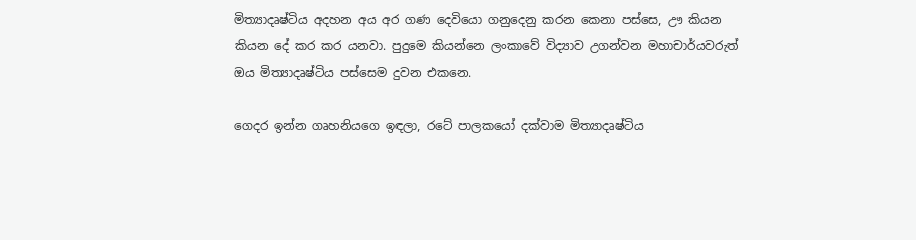මිත්‍යාදෘෂ්ටිය අදහන අය අර ගණ දෙවියො ගනුදෙනු කරන කෙනා පස්සෙ, ඌ කියන කියන දේ කර කර යනවා. පුදුමෙ කියන්නෙ ලංකාවේ විද්‍යාව උගන්වන මහාචාර්යවරුත් ඔය මිත්‍යාදෘෂ්ටිය පස්සෙම දුවන එකනෙ.

ගෙදර ඉන්න ගෘහනියගෙ ඉඳලා, රටේ පාලකයෝ දක්වාම මිත්‍යාදෘෂ්ටිය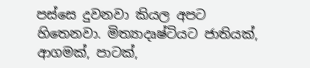පස්සෙ දුවනවා කියල අපට හිතෙනවා. මිත්‍යාදෘෂ්ටියට ජාතියක්, ආගමක්, පාටක්,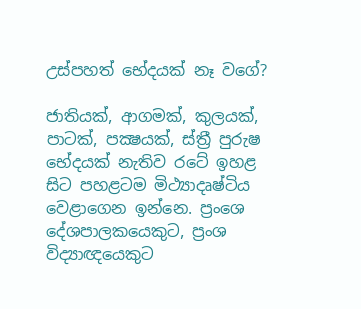උස්පහත් භේදයක් නෑ වගේ?

ජාතියක්, ආගමක්, කුලයක්, පාටක්, පක්‍ෂයක්, ස්ත්‍රී පුරුෂ භේදයක් නැතිව රටේ ඉහළ සිට පහළටම මිථ්‍යාදෘෂ්ටිය වෙළාගෙන ඉන්නෙ. ප්‍රංශෙ දේශපාලකයෙකුට, ප්‍රංශ විද්‍යාඥයෙකුට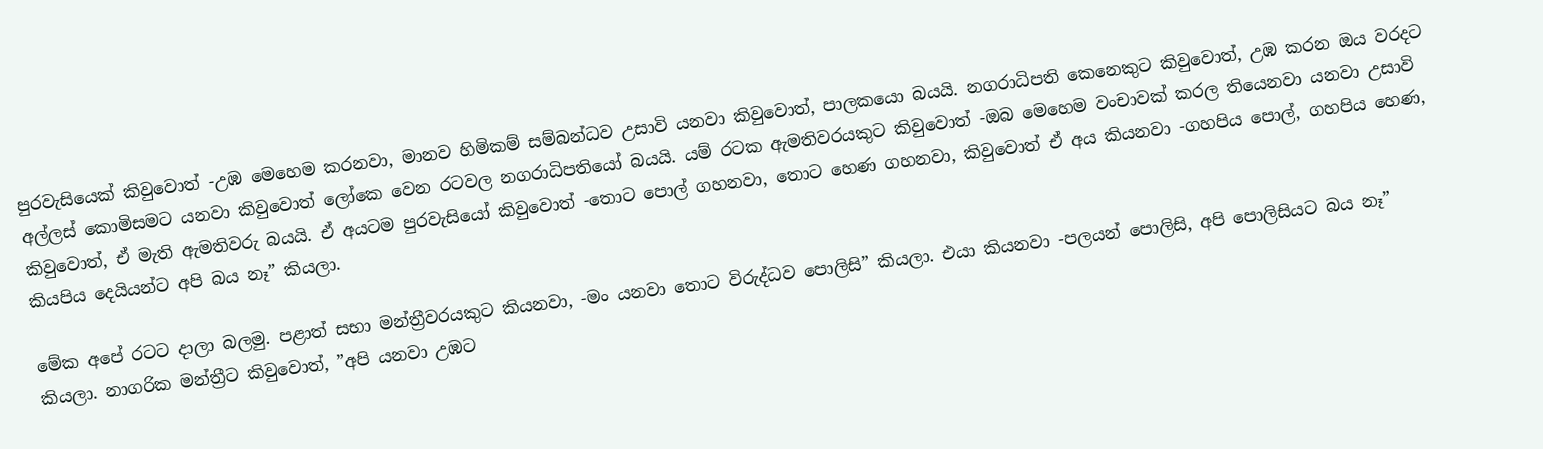පුරවැසියෙක් කිවුවොත් -උඹ මෙහෙම කරනවා, මානව හිමිකම් සම්බන්ධව උසාවි යනවා කිවුවොත්, පාලකයො බයයි. නගරාධිපති කෙනෙකුට කිවුවොත්, උඹ කරන ඔය වරදට අල්ලස් කොමිසමට යනවා කිවුවොත් ලෝකෙ වෙන රටවල නගරාධිපතියෝ බයයි. යම් රටක ඇමතිවරයකුට කිවුවොත් -ඔබ මෙහෙම වංචාවක් කරල තියෙනවා යනවා උසාවි කිවුවොත්, ඒ මැති ඇමතිවරු බයයි. ඒ අයටම පුරවැසියෝ කිවුවොත් -තොට පොල් ගහනවා, තොට හෙණ ගහනවා, කිවුවොත් ඒ අය කියනවා -ගහපිය පොල්, ගහපිය හෙණ, කියපිය දෙයියන්ට අපි බය නෑ” කියලා.

මේක අපේ රටට දාලා බලමු. පළාත් සභා මන්ත්‍රීවරයකුට කියනවා, -මං යනවා තොට විරුද්ධව පොලිසි” කියලා. එයා කියනවා -පලයන් පොලිසි, අපි පොලිසියට බය නෑ” කියලා. නාගරික මන්ත්‍රීට කිවුවොත්, ”අපි යනවා උඹට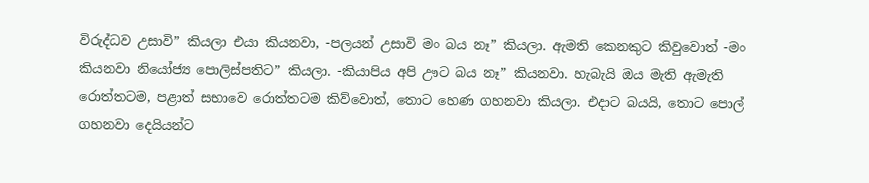විරුද්ධව උසාවි” කියලා එයා කියනවා, -පලයන් උසාවි මං බය නෑ” කියලා. ඇමති කෙනකුට කිවුවොත් -මං කියනවා නියෝජ්‍ය පොලිස්පතිට” කියලා. -කියාපිය අපි ඌට බය නෑ” කියනවා. හැබැයි ඔය මැති ඇමැති රොත්තටම, පළාත් සභාවෙ රොත්තටම කිව්වොත්, තොට හෙණ ගහනවා කියලා. එදාට බයයි, තොට පොල් ගහනවා දෙයියන්ට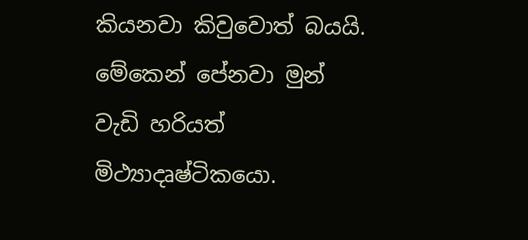කියනවා කිවුවොත් බයයි. මේකෙන් පේනවා මුන් වැඩි හරියත් මිථ්‍යාදෘෂ්ටිකයො.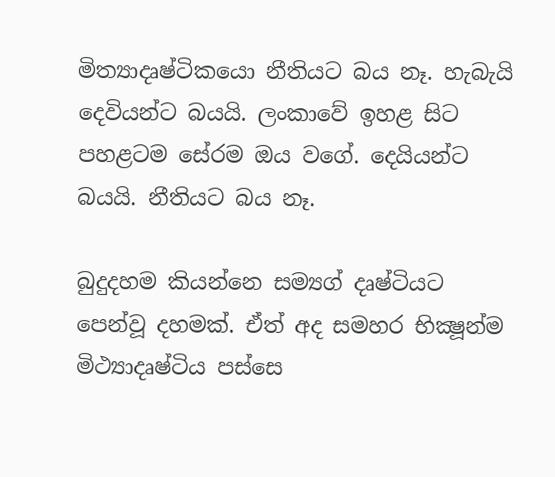මිත්‍යාදෘෂ්ටිකයො නීතියට බය නෑ. හැබැයි දෙවියන්ට බයයි. ලංකාවේ ඉහළ සිට පහළටම සේරම ඔය වගේ. දෙයියන්ට බයයි. නීතියට බය නෑ.

බුදුදහම කියන්නෙ සම්‍යග් දෘෂ්ටියට පෙන්වූ දහමක්. ඒත් අද සමහර භික්‍ෂූන්ම මිථ්‍යාදෘෂ්ටිය පස්සෙ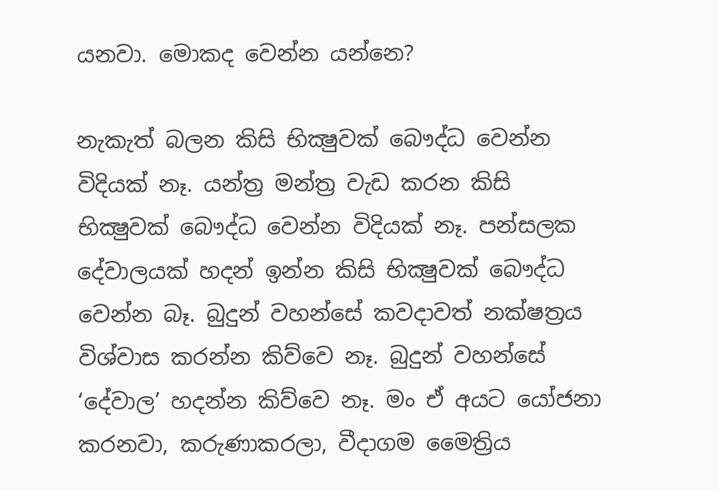යනවා. මොකද වෙන්න යන්නෙ?

නැකැත් බලන කිසි භික්‍ෂුවක් බෞද්ධ වෙන්න විදියක් නෑ. යන්ත්‍ර මන්ත්‍ර වැඩ කරන කිසි භික්‍ෂුවක් බෞද්ධ වෙන්න විදියක් නෑ. පන්සලක දේවාලයක් හදන් ඉන්න කිසි භික්‍ෂුවක් බෞද්ධ වෙන්න බෑ. බුදුන් වහන්සේ කවදාවත් නක්ෂත්‍රය විශ්වාස කරන්න කිව්වෙ නෑ. බුදුන් වහන්සේ ‘දේවාල’ හදන්න කිව්වෙ නෑ. මං ඒ අයට යෝජනා කරනවා, කරුණාකරලා, වීදාගම මෛත්‍රිය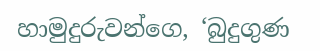හාමුදුරුවන්ගෙ, ‘බුදුගුණ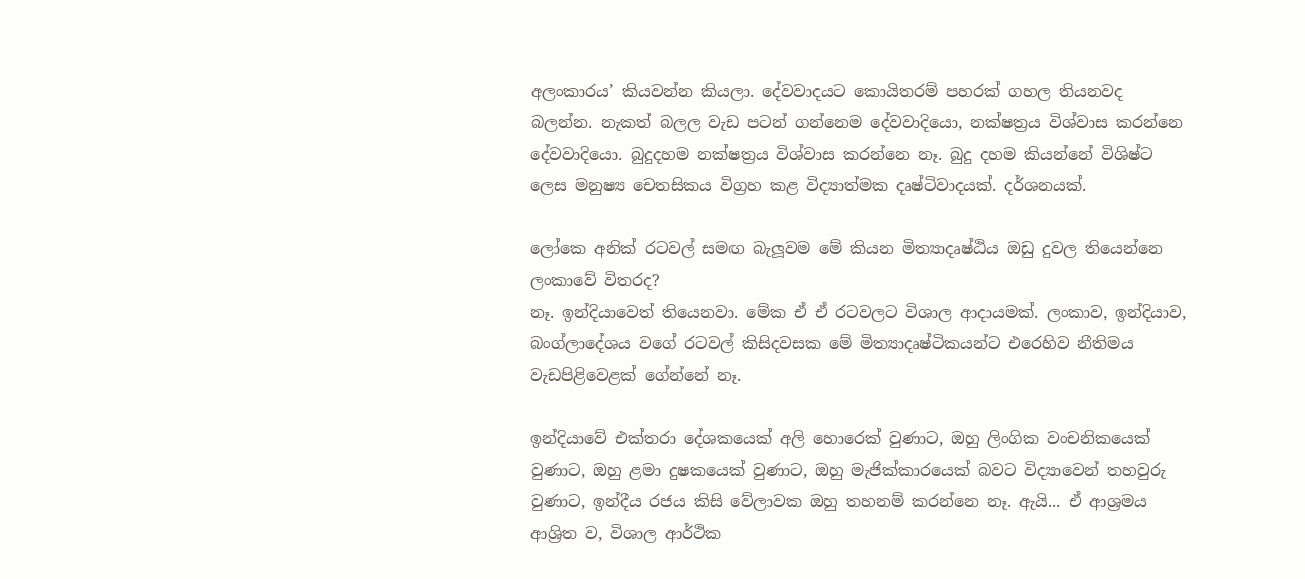අලංකාරය’ කියවන්න කියලා. දේවවාදයට කොයිතරම් පහරක් ගහල තියනවද බලන්න. නැකත් බලල වැඩ පටන් ගන්නෙම දේවවාදියො, නක්ෂත්‍රය විශ්වාස කරන්නෙ දේවවාදියො. බුදුදහම නක්ෂත්‍රය විශ්වාස කරන්නෙ නෑ. බුදු දහම කියන්නේ විශිෂ්ට ලෙස මනුෂ්‍ය චෙතසිකය විග්‍රහ කළ විද්‍යාත්මක දෘෂ්ටිවාදයක්. දර්ශනයක්.

ලෝකෙ අනික් රටවල් සමඟ බැලූවම මේ කියන මිත්‍යාදෘෂ්ඨිය ඔඩු දුවල තියෙන්නෙ ලංකාවේ විතරද?
නෑ. ඉන්දියාවෙත් තියෙනවා. මේක ඒ ඒ රටවලට විශාල ආදායමක්. ලංකාව, ඉන්දියාව, බංග්ලාදේශය වගේ රටවල් කිසිදවසක මේ මිත්‍යාදෘෂ්ටිකයන්ට එරෙහිව නීතිමය වැඩපිළිවෙළක් ගේන්නේ නෑ.

ඉන්දියාවේ එක්තරා දේශකයෙක් අලි හොරෙක් වුණාට, ඔහු ලිංගික වංචනිකයෙක් වුණාට, ඔහු ළමා දුෂකයෙක් වුණාට, ඔහු මැජික්කාරයෙක් බවට විද්‍යාවෙන් තහවුරු වුණාට, ඉන්දීය රජය කිසි වේලාවක ඔහු තහනම් කරන්නෙ නෑ. ඇයි... ඒ ආශ්‍රමය ආශ්‍රිත ව, විශාල ආර්ථික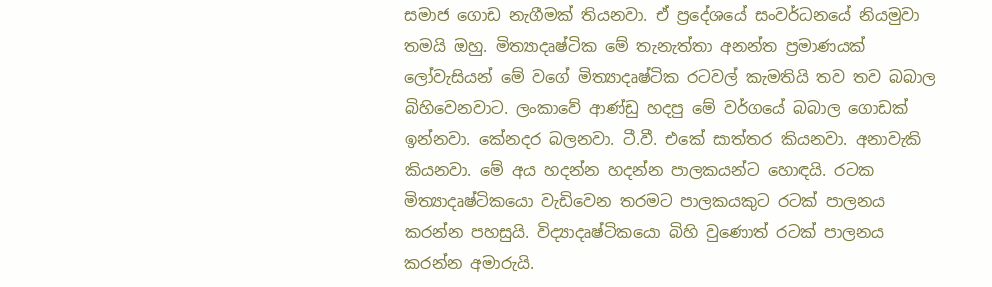සමාජ ගොඩ නැගීමක් තියනවා. ඒ ප්‍රදේශයේ සංවර්ධනයේ නියමුවා තමයි ඔහු. මිත්‍යාදෘෂ්ටික මේ තැනැත්තා අනන්ත ප්‍රමාණයක් ලෝවැසියන් මේ වගේ මිත්‍යාදෘෂ්ටික රටවල් කැමතියි තව තව බබාල බිහිවෙනවාට. ලංකාවේ ආණ්ඩු හදපු මේ වර්ගයේ බබාල ගොඩක් ඉන්නවා. කේනදර බලනවා. ටී.වී. එකේ සාත්තර කියනවා. අනාවැකි කියනවා. මේ අය හදන්න හදන්න පාලකයන්ට හොඳයි. රටක මිත්‍යාදෘෂ්ටිකයො වැඩිවෙන තරමට පාලකයකුට රටක් පාලනය කරන්න පහසුයි. විද්‍යාදෘෂ්ටිකයො බිහි වුණොත් රටක් පාලනය කරන්න අමාරුයි.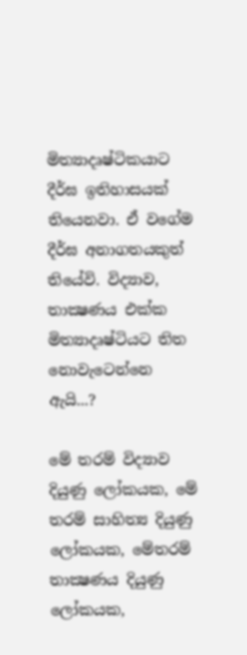මිත්‍යාදෘෂ්ටිකයාට දීර්ඝ ඉතිහාසයක් තියෙනවා. ඒ වගේම දීර්ඝ අනාගතයකුත් තියේවි. විද්‍යාව, තාක්‍ෂණය එක්ක මිත්‍යාදෘෂ්ටියට තිත නොවැටෙන්නෙ ඇයි...?

මේ තරම් විද්‍යාව දියුණු ලෝකයක, මේ තරම් සාහිත්‍ය දියුණු ලෝකයක, මේතරම් තාක්‍ෂණය දියුණු ලෝකයක,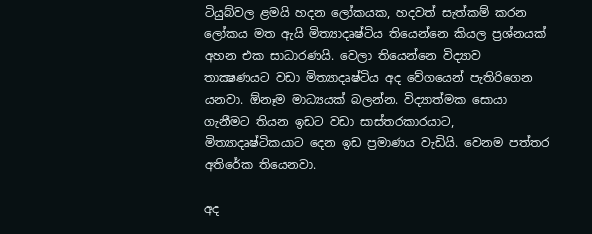ටියුබ්වල ළමයි හදන ලෝකයක, හදවත් සැත්කම් කරන ලෝකය මත ඇයි මිත්‍යාදෘෂ්ටිය තියෙන්නෙ කියල ප්‍රශ්නයක් අහන එක සාධාරණයි. වෙලා තියෙන්නෙ විද්‍යාව තාක්‍ෂණයට වඩා මිත්‍යාදෘෂ්ටිය අද වේගයෙන් පැතිරිගෙන යනවා. ඕනෑම මාධ්‍යයක් බලන්න. විද්‍යාත්මක සොයා ගැනීමට තියන ඉඩට වඩා සාස්තරකාරයාට, මිත්‍යාදෘෂ්ටිකයාට දෙන ඉඩ ප්‍රමාණය වැඩියි. වෙනම පත්තර අතිරේක තියෙනවා.

අද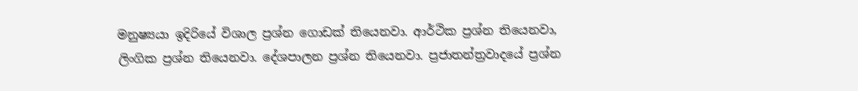මනුෂ්‍යයා ඉදිරියේ විශාල ප්‍රශ්න ගොඩක් තියෙනවා. ආර්ථික ප්‍රශ්න තියෙනවා, ලිංගික ප්‍රශ්න තියෙනවා. දේශපාලන ප්‍රශ්න තියෙනවා. ප්‍රජාතන්ත්‍රවාදයේ ප්‍රශ්න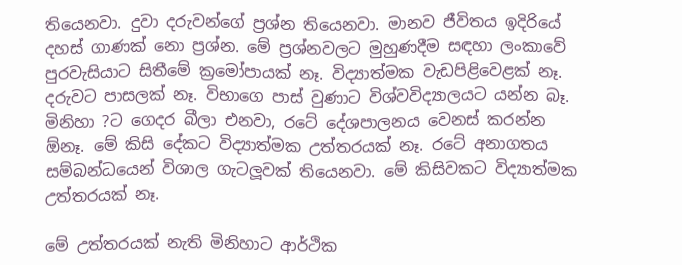තියෙනවා. දුවා දරුවන්ගේ ප්‍රශ්න තියෙනවා. මානව ජීවිතය ඉදිරියේ දහස් ගාණක් නො ප්‍රශ්න. මේ ප්‍රශ්නවලට මුහුණදීම සඳහා ලංකාවේ පුරවැසියාට සිතීමේ ක්‍රමෝපායක් නෑ. විද්‍යාත්මක වැඩපිළිවෙළක් නෑ. දරුවට පාසලක් නෑ. විභාගෙ පාස් වුණාට විශ්වවිද්‍යාලයට යන්න බෑ. මිනිහා ?ට ගෙදර බීලා එනවා, රටේ දේශපාලනය වෙනස් කරන්න ඕනෑ. මේ කිසි දේකට විද්‍යාත්මක උත්තරයක් නෑ. රටේ අනාගතය සම්බන්ධයෙන් විශාල ගැටලූවක් තියෙනවා. මේ කිසිවකට විද්‍යාත්මක උත්තරයක් නෑ.

මේ උත්තරයක් නැති මිනිහාට ආර්ථික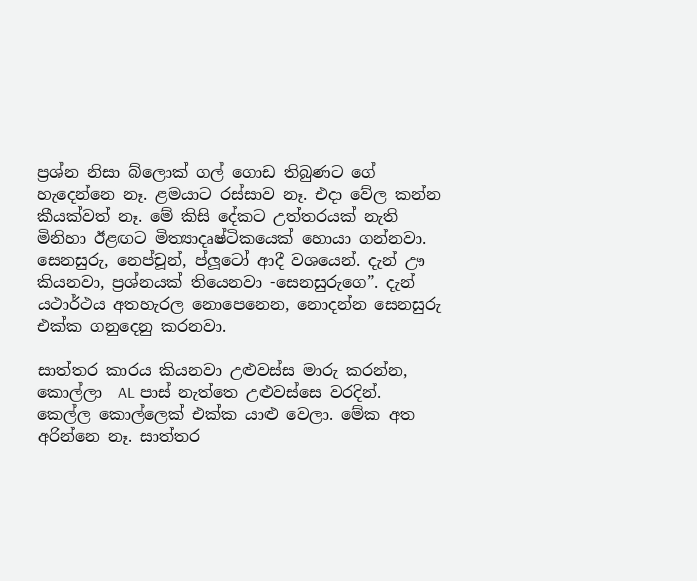ප්‍රශ්න නිසා බ්ලොක් ගල් ගොඩ තිබුණට ගේ හැදෙන්නෙ නෑ. ළමයාට රස්සාව නෑ. එදා වේල කන්න කීයක්වත් නෑ. මේ කිසි දේකට උත්තරයක් නැති මිනිහා ඊළඟට මිත්‍යාදෘෂ්ටිකයෙක් හොයා ගන්නවා. සෙනසුරු, නෙප්චූන්, ප්ලූටෝ ආදී වශයෙන්. දැන් ඌ කියනවා, ප්‍රශ්නයක් තියෙනවා -සෙනසුරුගෙ”. දැන් යථාර්ථය අතහැරල නොපෙනෙන, නොදන්න සෙනසුරු එක්ක ගනුදෙනු කරනවා.

සාත්තර කාරය කියනවා උළුවස්ස මාරු කරන්න, කොල්ලා  AL පාස් නැත්තෙ උළුවස්සෙ වරදින්. කෙල්ල කොල්ලෙක් එක්ක යාළු වෙලා. මේක අත අරින්නෙ නෑ. සාත්තර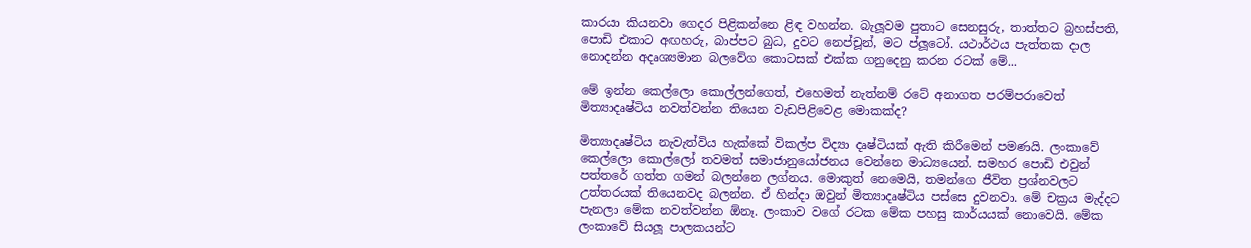කාරයා කියනවා ගෙදර පිළිකන්නෙ ළිඳ වහන්න. බැලූවම පුතාට සෙනසුරු, තාත්තට බ්‍රහස්පති, පොඩි එකාට අඟහරු, බාප්පට බුධ, දුවට නෙප්චූන්, මට ප්ලූටෝ. යථාර්ථය පැත්තක දාල නොදන්න අදෘශ්‍යමාන බලවේග කොටසක් එක්ක ගනුදෙනු කරන රටක් මේ...

මේ ඉන්න කෙල්ලො කොල්ලන්ගෙත්, එහෙමත් නැත්නම් රටේ අනාගත පරම්පරාවෙත් මිත්‍යාදෘෂ්ටිය නවත්වන්න තියෙන වැඩපිළිවෙළ මොකක්ද?

මිත්‍යාදෘෂ්ටිය නැවැත්විය හැක්කේ විකල්ප විද්‍යා දෘෂ්ටියක් ඇති කිරීමෙන් පමණයි. ලංකාවේ කෙල්ලො කොල්ලෝ තවමත් සමාජානුයෝජනය වෙන්නෙ මාධ්‍යයෙන්. සමහර පොඩි එවුන් පත්තරේ ගත්ත ගමන් බලන්නෙ ලග්නය. මොකුත් නෙමෙයි, තමන්ගෙ ජීවිත ප්‍රශ්නවලට උත්තරයක් තියෙනවද බලන්න. ඒ හින්දා ඔවුන් මිත්‍යාදෘෂ්ටිය පස්සෙ දුවනවා. මේ චක්‍රය මැද්දට පැනලා මේක නවත්වන්න ඕනෑ. ලංකාව වගේ රටක මේක පහසු කාර්යයක් නොවෙයි. මේක ලංකාවේ සියලූ පාලකයන්ට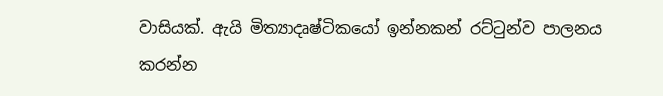වාසියක්. ඇයි මිත්‍යාදෘෂ්ටිකයෝ ඉන්නකන් රට්ටුන්ව පාලනය කරන්න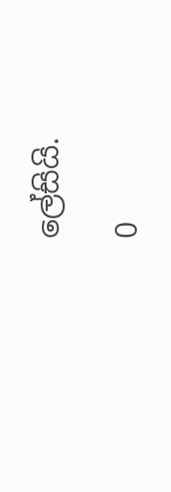ලේසියි.

0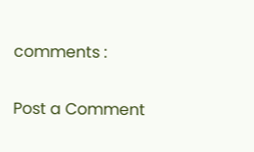comments :

Post a Comment